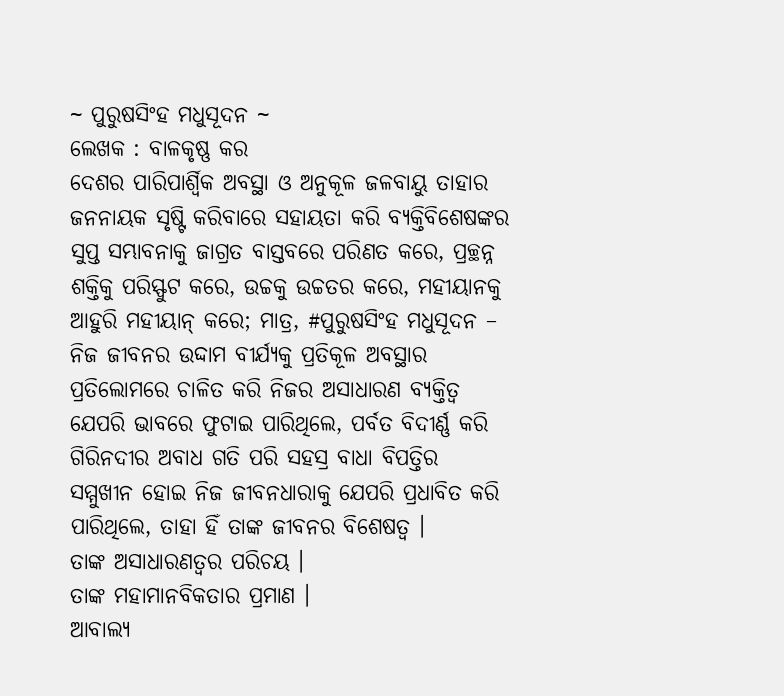~ ପୁରୁଷସିଂହ ମଧୁସୂଦନ ~
ଲେଖକ : ବାଳକୃଷ୍ଣ କର
ଦେଶର ପାରିପାର୍ଶ୍ବିକ ଅବସ୍ଥା ଓ ଅନୁକୂଳ ଜଳବାୟୁ ତାହାର ଜନନାୟକ ସୃଷ୍ଟି କରିବାରେ ସହାୟତା କରି ବ୍ୟକ୍ତିବିଶେଷଙ୍କର ସୁପ୍ତ ସମ୍ଭାବନାକୁ ଜାଗ୍ରତ ବାସ୍ତବରେ ପରିଣତ କରେ, ପ୍ରଚ୍ଛନ୍ନ ଶକ୍ତିକୁ ପରିସ୍ଫୁଟ କରେ, ଉଚ୍ଚକୁ ଉଚ୍ଚତର କରେ, ମହୀୟାନକୁ ଆହୁରି ମହୀୟାନ୍ କରେ; ମାତ୍ର, #ପୁରୁଷସିଂହ ମଧୁସୂଦନ – ନିଜ ଜୀବନର ଉଦ୍ଦାମ ବୀର୍ଯ୍ୟକୁ ପ୍ରତିକୂଳ ଅବସ୍ଥାର ପ୍ରତିଲୋମରେ ଚାଳିତ କରି ନିଜର ଅସାଧାରଣ ବ୍ୟକ୍ତିତ୍ବ ଯେପରି ଭାବରେ ଫୁଟାଇ ପାରିଥିଲେ, ପର୍ବତ ବିଦୀର୍ଣ୍ଣ କରି ଗିରିନଦୀର ଅବାଧ ଗତି ପରି ସହସ୍ର ବାଧା ବିପତ୍ତିର ସମ୍ମୁଖୀନ ହୋଇ ନିଜ ଜୀବନଧାରାକୁ ଯେପରି ପ୍ରଧାବିତ କରି ପାରିଥିଲେ, ତାହା ହିଁ ତାଙ୍କ ଜୀବନର ବିଶେଷତ୍ବ ।
ତାଙ୍କ ଅସାଧାରଣତ୍ବର ପରିଚୟ ।
ତାଙ୍କ ମହାମାନବିକତାର ପ୍ରମାଣ ।
ଆବାଲ୍ୟ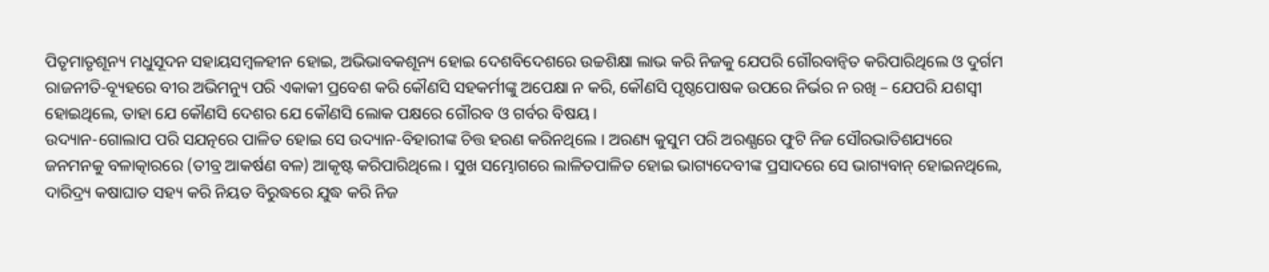ପିତୃମାତୃଶୂନ୍ୟ ମଧୁସୂଦନ ସହାୟସମ୍ବଳହୀନ ହୋଇ, ଅଭିଭାବକଶୂନ୍ୟ ହୋଇ ଦେଶବିଦେଶରେ ଉଚ୍ଚଶିକ୍ଷା ଲାଭ କରି ନିଜକୁ ଯେପରି ଗୌରବାନ୍ବିତ କରିପାରିଥିଲେ ଓ ଦୁର୍ଗମ ରାଜନୀତି-ବ୍ୟୂହରେ ବୀର ଅଭିମନ୍ୟୁ ପରି ଏକାକୀ ପ୍ରବେଶ କରି କୌଣସି ସହକର୍ମୀଙ୍କୁ ଅପେକ୍ଷା ନ କରି, କୌଣସି ପୃଷ୍ଠପୋଷକ ଉପରେ ନିର୍ଭର ନ ରଖି – ଯେପରି ଯଶସ୍ବୀ ହୋଇଥିଲେ, ତାହା ଯେ କୌଣସି ଦେଶର ଯେ କୌଣସି ଲୋକ ପକ୍ଷରେ ଗୌରବ ଓ ଗର୍ବର ବିଷୟ ।
ଉଦ୍ୟାନ-ଗୋଲାପ ପରି ସଯତ୍ନରେ ପାଳିତ ହୋଇ ସେ ଉଦ୍ୟାନ-ବିହାରୀଙ୍କ ଚିତ୍ତ ହରଣ କରିନଥିଲେ । ଅରଣ୍ୟ କୁସୁମ ପରି ଅରଣ୍ଯରେ ଫୁଟି ନିଜ ସୌରଭାତିଶଯ୍ୟରେ ଜନମନକୁ ବଳାତ୍କାରରେ (ତୀବ୍ର ଆକର୍ଷଣ ବଳ) ଆକୃଷ୍ଟ କରିପାରିଥିଲେ । ସୁଖ ସମ୍ଭୋଗରେ ଲାଳିତପାଳିତ ହୋଇ ଭାଗ୍ୟଦେବୀଙ୍କ ପ୍ରସାଦରେ ସେ ଭାଗ୍ୟବାନ୍ ହୋଇନଥିଲେ, ଦାରିଦ୍ର୍ୟ କଷାଘାତ ସହ୍ୟ କରି ନିୟତ ବିରୁଦ୍ଧରେ ଯୁଦ୍ଧ କରି ନିଜ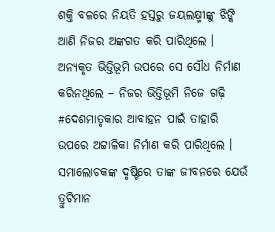ଶକ୍ତି ବଳରେ ନିୟତି ହସ୍ତରୁ ଜୟଲକ୍ଷ୍ମୀଙ୍କୁ ଝିଙ୍କି ଆଣି ନିଜର ଅଙ୍କଗତ କରି ପାରିଥିଲେ । ଅନ୍ୟକୃତ ଭିତ୍ତିଭୂମି ଉପରେ ସେ ସୌଧ ନିର୍ମାଣ କରିନଥିଲେ – ନିଜର ଭିତ୍ତିଭୂମି ନିଜେ ଗଢ଼ି #ଦେଶମାତୃକାର ଆବାହନ ପାଇଁ ତାହାରି ଉପରେ ଅଟ୍ଟାଳିକା ନିର୍ମାଣ କରି ପାରିଥିଲେ ।
ସମାଲୋଚକଙ୍କ ଦୃଷ୍ଟିରେ ତାଙ୍କ ଜୀବନରେ ଯେଉଁ ତ୍ରୁଟିମାନ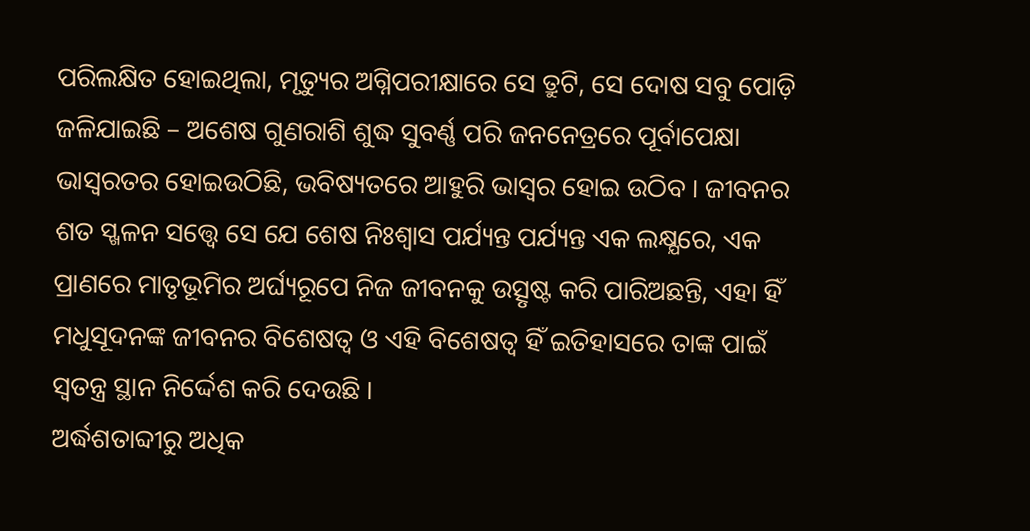ପରିଲକ୍ଷିତ ହୋଇଥିଲା, ମୃତ୍ୟୁର ଅଗ୍ନିପରୀକ୍ଷାରେ ସେ ତ୍ରୁଟି, ସେ ଦୋଷ ସବୁ ପୋଡ଼ି ଜଳିଯାଇଛି – ଅଶେଷ ଗୁଣରାଶି ଶୁଦ୍ଧ ସୁବର୍ଣ୍ଣ ପରି ଜନନେତ୍ରରେ ପୂର୍ବାପେକ୍ଷା ଭାସ୍ବରତର ହୋଇଉଠିଛି, ଭବିଷ୍ୟତରେ ଆହୁରି ଭାସ୍ବର ହୋଇ ଉଠିବ । ଜୀବନର ଶତ ସ୍ଖଳନ ସତ୍ତ୍ବେ ସେ ଯେ ଶେଷ ନିଃଶ୍ୱାସ ପର୍ଯ୍ୟନ୍ତ ପର୍ଯ୍ୟନ୍ତ ଏକ ଲକ୍ଷ୍ଯରେ, ଏକ ପ୍ରାଣରେ ମାତୃଭୂମିର ଅର୍ଘ୍ୟରୂପେ ନିଜ ଜୀବନକୁ ଉତ୍ସୃଷ୍ଟ କରି ପାରିଅଛନ୍ତି, ଏହା ହିଁ ମଧୁସୂଦନଙ୍କ ଜୀବନର ବିଶେଷତ୍ବ ଓ ଏହି ବିଶେଷତ୍ବ ହିଁ ଇତିହାସରେ ତାଙ୍କ ପାଇଁ ସ୍ବତନ୍ତ୍ର ସ୍ଥାନ ନିର୍ଦ୍ଦେଶ କରି ଦେଉଛି ।
ଅର୍ଦ୍ଧଶତାବ୍ଦୀରୁ ଅଧିକ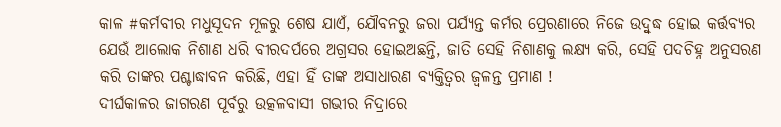କାଳ #କର୍ମବୀର ମଧୁସୂଦନ ମୂଳରୁ ଶେଷ ଯାଏଁ, ଯୌବନରୁ ଜରା ପର୍ଯ୍ୟନ୍ତ କର୍ମର ପ୍ରେରଣାରେ ନିଜେ ଉଦ୍ବୁଦ୍ଧ ହୋଇ କର୍ତ୍ତବ୍ୟର ଯେଉଁ ଆଲୋକ ନିଶାଣ ଧରି ବୀରଦର୍ପରେ ଅଗ୍ରସର ହୋଇଅଛନ୍ତି, ଜାତି ସେହି ନିଶାଣକୁ ଲକ୍ଷ୍ୟ କରି, ସେହି ପଦଚିହ୍ନ ଅନୁସରଣ କରି ତାଙ୍କର ପଶ୍ଚାଦ୍ଧାବନ କରିଛି, ଏହା ହିଁ ତାଙ୍କ ଅସାଧାରଣ ବ୍ୟକ୍ତିତ୍ବର ଜ୍ବଳନ୍ତ ପ୍ରମାଣ !
ଦୀର୍ଘକାଳର ଜାଗରଣ ପୂର୍ବରୁ ଉତ୍କଳବାସୀ ଗଭୀର ନିଦ୍ରାରେ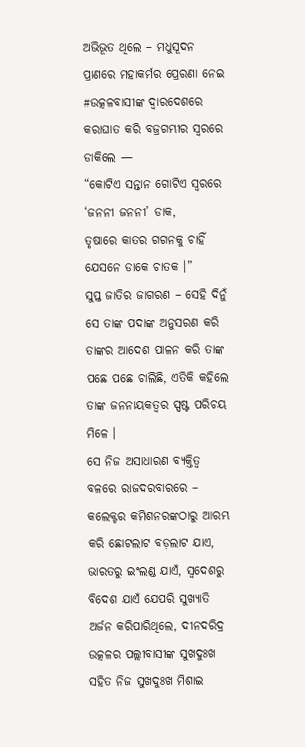ଅଭିଭୂତ ଥିଲେ – ମଧୁସୂଦନ ପ୍ରାଣରେ ମହାକର୍ମର ପ୍ରେରଣା ନେଇ #ଉତ୍କଳବାସୀଙ୍କ ଦ୍ବାରଦେଶରେ କରାଘାତ କରି ବଜ୍ରଗମ୍ଭୀର ସ୍ବରରେ ଡାକିଲେ —
“କୋଟିଏ ସନ୍ତାନ ଗୋଟିଏ ସ୍ବରରେ
‘ଜନନୀ ଜନନୀ’ ଡାକ,
ତୃଷାରେ କାତର ଗଗନକୁ ଚାହିଁ
ଯେସନେ ଡାକେ ଚାତକ ।”
ସୁପ୍ତ ଜାତିର ଜାଗରଣ – ସେହି ଦିନୁଁ ସେ ତାଙ୍କ ପଦାଙ୍କ ଅନୁସରଣ କରି ତାଙ୍କର ଆଦେଶ ପାଳନ କରି ତାଙ୍କ ପଛେ ପଛେ ଚାଲିଛି, ଏତିକି କହିଲେ ତାଙ୍କ ଜନନାୟକତ୍ବର ସ୍ପଷ୍ଟ ପରିଚୟ ମିଳେ ।
ସେ ନିଜ ଅସାଧାରଣ ବ୍ୟକ୍ତିତ୍ବ ବଳରେ ରାଜଦରବାରରେ – କଲେକ୍ଟର କମିଶନରଙ୍କଠାରୁ ଆରମ୍ଭ କରି ଛୋଟଲାଟ ବଡ଼ଲାଟ ଯାଏ, ଭାରତରୁ ଇଂଲଣ୍ଡ ଯାଏଁ, ସ୍ବଦେଶରୁ ବିଦେଶ ଯାଏଁ ଯେପରି ସୁଖ୍ୟାତି ଅର୍ଜନ କରିପାରିଥିଲେ, ଦୀନଦରିଦ୍ର ଉତ୍କଳର ପଲ୍ଲୀବାସୀଙ୍କ ସୁଖଦୁଃଖ ସହିତ ନିଜ ସୁଖଦୁଃଖ ମିଶାଇ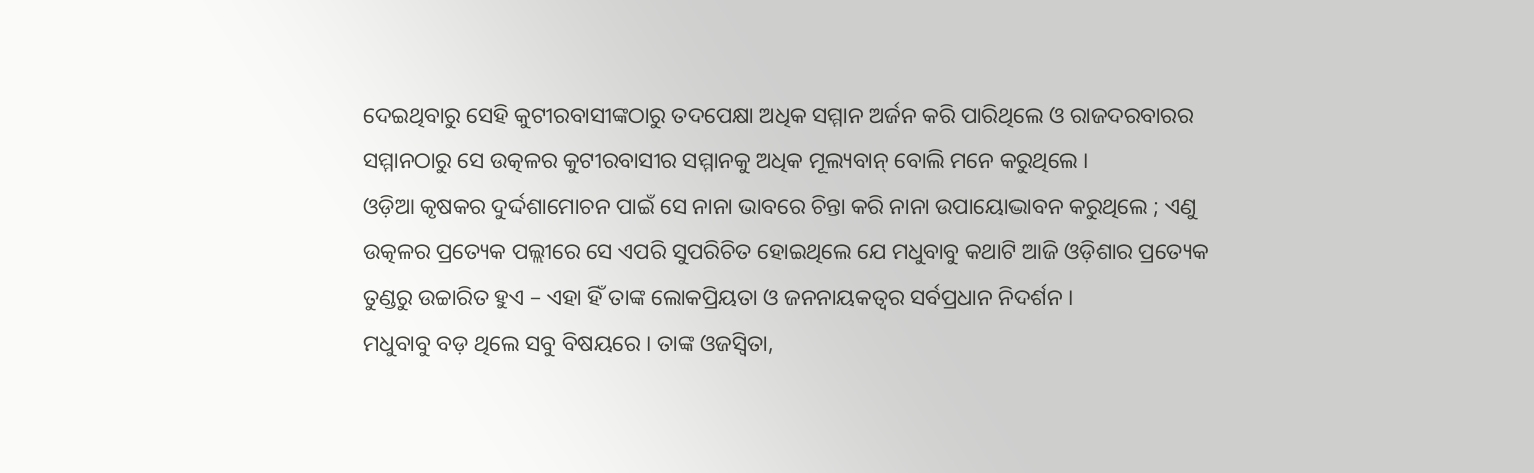ଦେଇଥିବାରୁ ସେହି କୁଟୀରବାସୀଙ୍କଠାରୁ ତଦପେକ୍ଷା ଅଧିକ ସମ୍ମାନ ଅର୍ଜନ କରି ପାରିଥିଲେ ଓ ରାଜଦରବାରର ସମ୍ମାନଠାରୁ ସେ ଉତ୍କଳର କୁଟୀରବାସୀର ସମ୍ମାନକୁ ଅଧିକ ମୂଲ୍ୟବାନ୍ ବୋଲି ମନେ କରୁଥିଲେ ।
ଓଡ଼ିଆ କୃଷକର ଦୁର୍ଦ୍ଦଶାମୋଚନ ପାଇଁ ସେ ନାନା ଭାବରେ ଚିନ୍ତା କରି ନାନା ଉପାୟୋଦ୍ଭାବନ କରୁଥିଲେ ; ଏଣୁ ଉତ୍କଳର ପ୍ରତ୍ୟେକ ପଲ୍ଲୀରେ ସେ ଏପରି ସୁପରିଚିତ ହୋଇଥିଲେ ଯେ ମଧୁବାବୁ କଥାଟି ଆଜି ଓଡ଼ିଶାର ପ୍ରତ୍ୟେକ ତୁଣ୍ଡରୁ ଉଚ୍ଚାରିତ ହୁଏ – ଏହା ହିଁ ତାଙ୍କ ଲୋକପ୍ରିୟତା ଓ ଜନନାୟକତ୍ବର ସର୍ବପ୍ରଧାନ ନିଦର୍ଶନ ।
ମଧୁବାବୁ ବଡ଼ ଥିଲେ ସବୁ ବିଷୟରେ । ତାଙ୍କ ଓଜସ୍ବିତା,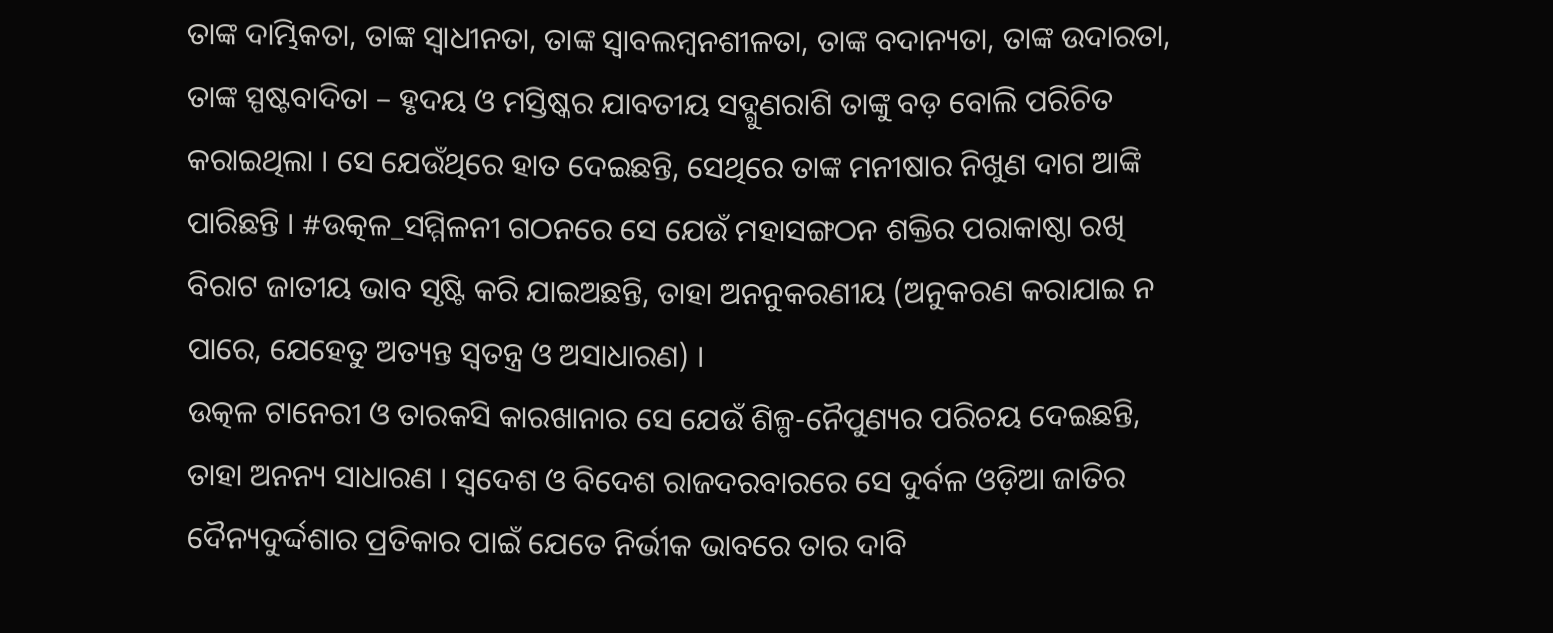ତାଙ୍କ ଦାମ୍ଭିକତା, ତାଙ୍କ ସ୍ବାଧୀନତା, ତାଙ୍କ ସ୍ବାବଲମ୍ବନଶୀଳତା, ତାଙ୍କ ବଦାନ୍ୟତା, ତାଙ୍କ ଉଦାରତା, ତାଙ୍କ ସ୍ପଷ୍ଟବାଦିତା – ହୃଦୟ ଓ ମସ୍ତିଷ୍କର ଯାବତୀୟ ସଦ୍ଗୁଣରାଶି ତାଙ୍କୁ ବଡ଼ ବୋଲି ପରିଚିତ କରାଇଥିଲା । ସେ ଯେଉଁଥିରେ ହାତ ଦେଇଛନ୍ତି, ସେଥିରେ ତାଙ୍କ ମନୀଷାର ନିଖୁଣ ଦାଗ ଆଙ୍କି ପାରିଛନ୍ତି ‌। #ଉତ୍କଳ_ସମ୍ମିଳନୀ ଗଠନରେ ସେ ଯେଉଁ ମହାସଙ୍ଗଠନ ଶକ୍ତିର ପରାକାଷ୍ଠା ରଖି ବିରାଟ ଜାତୀୟ ଭାବ ସୃଷ୍ଟି କରି ଯାଇଅଛନ୍ତି, ତାହା ଅନନୁକରଣୀୟ (ଅନୁକରଣ କରାଯାଇ ନ ପାରେ, ଯେହେତୁ ଅତ୍ୟନ୍ତ ସ୍ବତନ୍ତ୍ର ଓ ଅସାଧାରଣ) ।
ଉତ୍କଳ ଟାନେରୀ ଓ ତାରକସି କାରଖାନାର ସେ ଯେଉଁ ଶିଳ୍ପ-ନୈପୁଣ୍ୟର ପରିଚୟ ଦେଇଛନ୍ତି, ତାହା ଅନନ୍ୟ ସାଧାରଣ ‌। ସ୍ବଦେଶ ଓ ବିଦେଶ ରାଜଦରବାରରେ ସେ ଦୁର୍ବଳ ଓଡ଼ିଆ ଜାତିର ଦୈନ୍ୟଦୁର୍ଦ୍ଦଶାର ପ୍ରତିକାର ପାଇଁ ଯେତେ ନିର୍ଭୀକ ଭାବରେ ତାର ଦାବି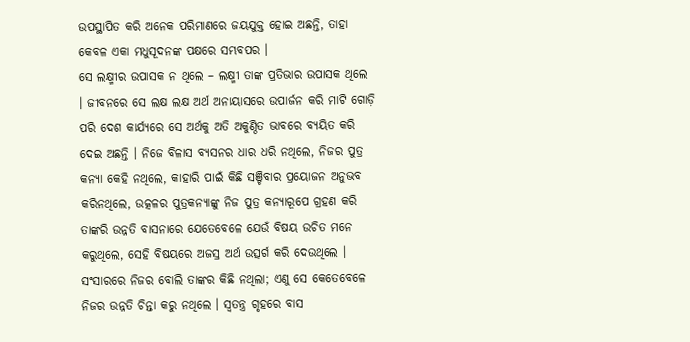ଉପସ୍ଥାପିତ କରି ଅନେକ ପରିମାଣରେ ଜୟଯୁକ୍ତ ହୋଇ ଅଛନ୍ତି, ତାହା କେବଳ ଏକା ମଧୁସୂଦନଙ୍କ ପକ୍ଷରେ ସମ୍ଭବପର ।
ସେ ଲକ୍ଷ୍ମୀର ଉପାସକ ନ ଥିଲେ – ଲକ୍ଷ୍ମୀ ତାଙ୍କ ପ୍ରତିଭାର ଉପାସକ ଥିଲେ । ଜୀବନରେ ସେ ଲକ୍ଷ ଲକ୍ଷ ଅର୍ଥ ଅନାୟାସରେ ଉପାର୍ଜନ କରି ମାଟି ଗୋଡ଼ି ପରି ଦେଶ କାର୍ଯ୍ୟରେ ସେ ଅର୍ଥକୁ ଅତି ଅକୁଣ୍ଠିତ ଭାବରେ ବ୍ୟୟିତ କରି ଦେଇ ଅଛନ୍ତି । ନିଜେ ବିଳାସ ବ୍ଯସନର ଧାର ଧରି ନଥିଲେ, ନିଜର ପୁତ୍ର କନ୍ୟା କେହି ନଥିଲେ, କାହାରି ପାଇଁ କିଛି ସଞ୍ଚିବାର ପ୍ରୟୋଜନ ଅନୁଭବ କରିନଥିଲେ, ଉତ୍କଳର ପୁତ୍ରକନ୍ୟାଙ୍କୁ ନିଜ ପୁତ୍ର କନ୍ୟାରୂପେ ଗ୍ରହଣ କରି ତାଙ୍କରି ଉନ୍ନତି ବାସନାରେ ଯେତେବେଳେ ଯେଉଁ ବିଷୟ ଉଚିତ ମନେ କରୁଥିଲେ, ସେହି ବିଷୟରେ ଅଜସ୍ର ଅର୍ଥ ଉତ୍ସର୍ଗ କରି ଦେଉଥିଲେ ।
ସଂସାରରେ ନିଜର ବୋଲି ତାଙ୍କର କିଛି ନଥିଲା; ଏଣୁ ସେ କେତେବେଳେ ନିଜର ଉନ୍ନତି ଚିନ୍ତା କରୁ ନଥିଲେ । ସ୍ବତନ୍ତ୍ର ଗୃହରେ ବାସ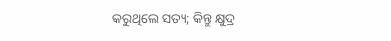କରୁଥିଲେ ସତ୍ୟ; କିନ୍ତୁ କ୍ଷୁଦ୍ର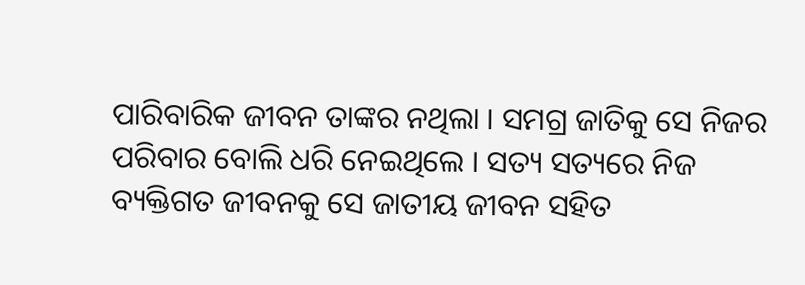ପାରିବାରିକ ଜୀବନ ତାଙ୍କର ନଥିଲା । ସମଗ୍ର ଜାତିକୁ ସେ ନିଜର ପରିବାର ବୋଲି ଧରି ନେଇଥିଲେ । ସତ୍ୟ ସତ୍ୟରେ ନିଜ ବ୍ୟକ୍ତିଗତ ଜୀବନକୁ ସେ ଜାତୀୟ ଜୀବନ ସହିତ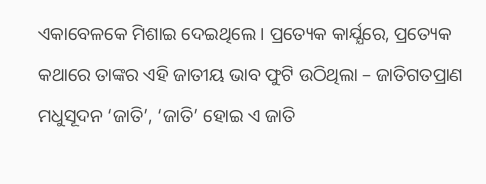ଏକାବେଳକେ ମିଶାଇ ଦେଇଥିଲେ । ପ୍ରତ୍ୟେକ କାର୍ଯ୍ଯରେ, ପ୍ରତ୍ୟେକ କଥାରେ ତାଙ୍କର ଏହି ଜାତୀୟ ଭାବ ଫୁଟି ଉଠିଥିଲା – ଜାତିଗତପ୍ରାଣ ମଧୁସୂଦନ ‘ଜାତି’, ‘ଜାତି’ ହୋଇ ଏ ଜାତି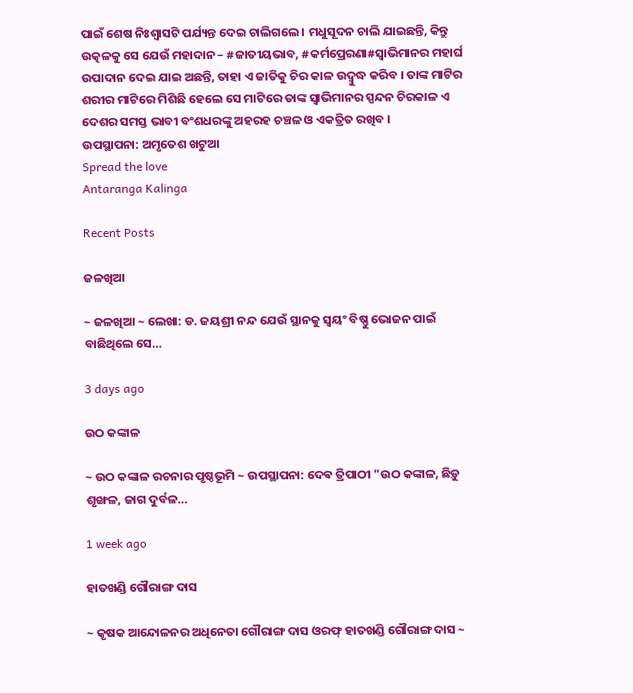ପାଇଁ ଶେଷ ନିଃଶ୍ୱାସଟି ପର୍ଯ୍ୟନ୍ତ ଦେଇ ଚାଲିଗଲେ । ମଧୁସୂଦନ ଚାଲି ଯାଇଛନ୍ତି, କିନ୍ତୁ ଉତ୍କଳକୁ ସେ ଯେଉଁ ମହାଦାନ – #ଜାତୀୟଭାବ, #କର୍ମପ୍ରେରଣା#ସ୍ବାଭିମାନର ମହାର୍ଘ ଉପାଦାନ ଦେଇ ଯାଇ ଅଛନ୍ତି, ତାହା ଏ ଜାତିକୁ ଚିର କାଳ ଉଦ୍ବୁଦ୍ଧ କରିବ । ତାଙ୍କ ମାଟିର ଶରୀର ମାଟିରେ ମିଶିଛି ହେଲେ ସେ ମାଟିରେ ତାଙ୍କ ସ୍ବାଭିମାନର ସ୍ପନ୍ଦନ ଚିରକାଳ ଏ ଦେଶର ସମସ୍ତ ଭାବୀ ବଂଶଧରଙ୍କୁ ଅହରହ ଚଞ୍ଚଳ ଓ ଏକତ୍ରିତ ରଖିବ ।
ଉପସ୍ଥାପନା: ଅମୃତେଶ ଖଟୁଆ
Spread the love
Antaranga Kalinga

Recent Posts

ଜଳଖିଆ

~ ଜଳଖିଆ ~ ଲେଖା: ଡ. ଜୟଶ୍ରୀ ନନ୍ଦ ଯେଉଁ ସ୍ଥାନକୁ ସ୍ବୟଂ ବିଷ୍ଣୁ ଭୋଜନ ପାଇଁ ବାଛିଥିଲେ ସେ…

3 days ago

ଉଠ କଙ୍କାଳ

~ ଉଠ କଙ୍କାଳ ରଚନାର ପୃଷ୍ଠଭୂମି ~ ଉପସ୍ଥାପନା: ଦେଵ ତ୍ରିପାଠୀ "ଉଠ କଙ୍କାଳ, ଛିଡ଼ୁ ଶୃଙ୍ଖଳ, ଜାଗ ଦୁର୍ବଳ…

1 week ago

ହାତଖଣ୍ଡି ଗୌରାଙ୍ଗ ଦାସ

~ କୃଷକ ଆନ୍ଦୋଳନର ଅଧିନେତା ଗୌରାଙ୍ଗ ଦାସ ଓରଫ୍ ହାତଖଣ୍ଡି ଗୌରାଙ୍ଗ ଦାସ ~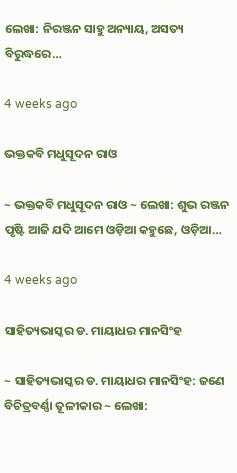ଲେଖା: ନିରଞ୍ଜନ ସାହୁ ଅନ୍ୟାୟ, ଅସତ୍ୟ ବିରୁଦ୍ଧରେ…

4 weeks ago

ଭକ୍ତକବି ମଧୁସୂଦନ ରାଓ

~ ଭକ୍ତକବି ମଧୁସୂଦନ ରାଓ ~ ଲେଖା: ଶୁଭ ରଞ୍ଜନ ପୃଷ୍ଟି ଆଜି ଯଦି ଆମେ ଓଡ଼ିଆ କହୁଛେ, ଓଡ଼ିଆ…

4 weeks ago

ସାହିତ୍ୟଭାସ୍କର ଡ. ମାୟାଧର ମାନସିଂହ

~ ସାହିତ୍ୟଭାସ୍କର ଡ. ମାୟାଧର ମାନସିଂହ: ଜଣେ ବିଚିତ୍ରବର୍ଣ୍ଣା ତୂଳୀକାର ~ ଲେଖା: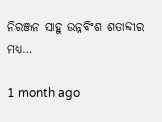ନିରଞ୍ଜନ ସାହୁ ଉନ୍ନବିଂଶ ଶତାବ୍ଦୀର ମଧ୍ୟ…

1 month ago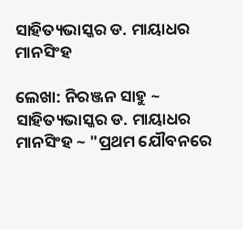ସାହିତ୍ୟଭାସ୍କର ଡ. ମାୟାଧର ମାନସିଂହ

ଲେଖା: ନିରଞ୍ଜନ ସାହୁ ~ ସାହିତ୍ୟଭାସ୍କର ଡ. ମାୟାଧର ମାନସିଂହ ~ "ପ୍ରଥମ ଯୌବନରେ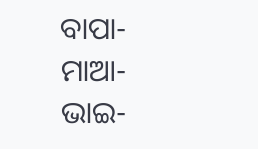ବାପା-ମାଆ-ଭାଇ-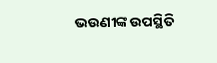ଭଉଣୀଙ୍କ ଉପସ୍ଥିତି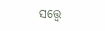ସତ୍ତ୍ୱେ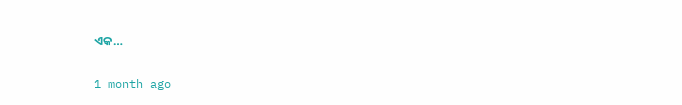ଏକ…

1 month ago